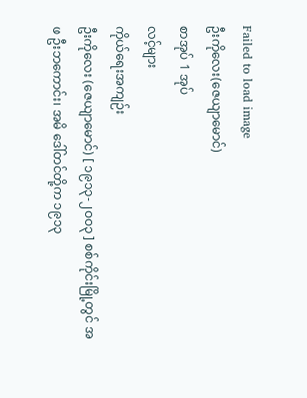Failed to load image
ဦးကိုလေး(ဇေယျာမောင်)
စာအုပ် 1 အုပ်
လင့်များ
ကိုယ်ရေးအကျဉ်း
ဦးကိုလေး (ဇေယျာမောင်) [ ၁၉၁၃-၂ဝဝ၃ ] စစ်ကိုင်းမြို့တွင် အဖ ဦးဘကောင်း၊ အမိ ဒေါ်တင်တို့က ၁၉၁၃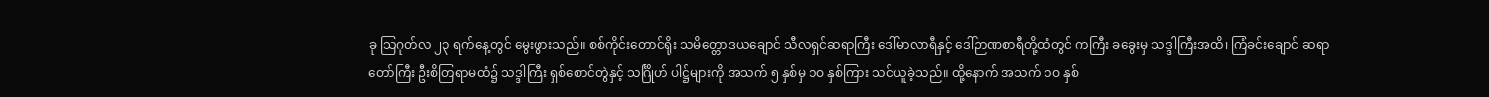ခု သြဂုတ်လ ၂၃ ရက်နေ့တွင် မွေးဖွားသည်။ စစ်ကိုင်းတောင်ရိုး သမိတ္တောဒယချောင် သီလရှင်ဆရာကြီး ဒေါ်မာလာရီနှင့် ဒေါ်ဉာဏစာရီတို့ထံတွင် ကကြီး ခခွေးမှ သဒ္ဒါကြီးအထိ၊ ကြံခင်းချောင် ဆရာတော်ကြီး ဦးစိတြရာမထံ၌ သဒ္ဒါကြီး ရှစ်စောင်တွဲနှင့် သင်္ဂြိုဟ် ပါဋ္ဌ်များကို အသက် ၅ နှစ်မှ ၁ဝ နှစ်ကြား သင်ယူခဲ့သည်။ ထို့နောက် အသက် ၁ဝ နှစ်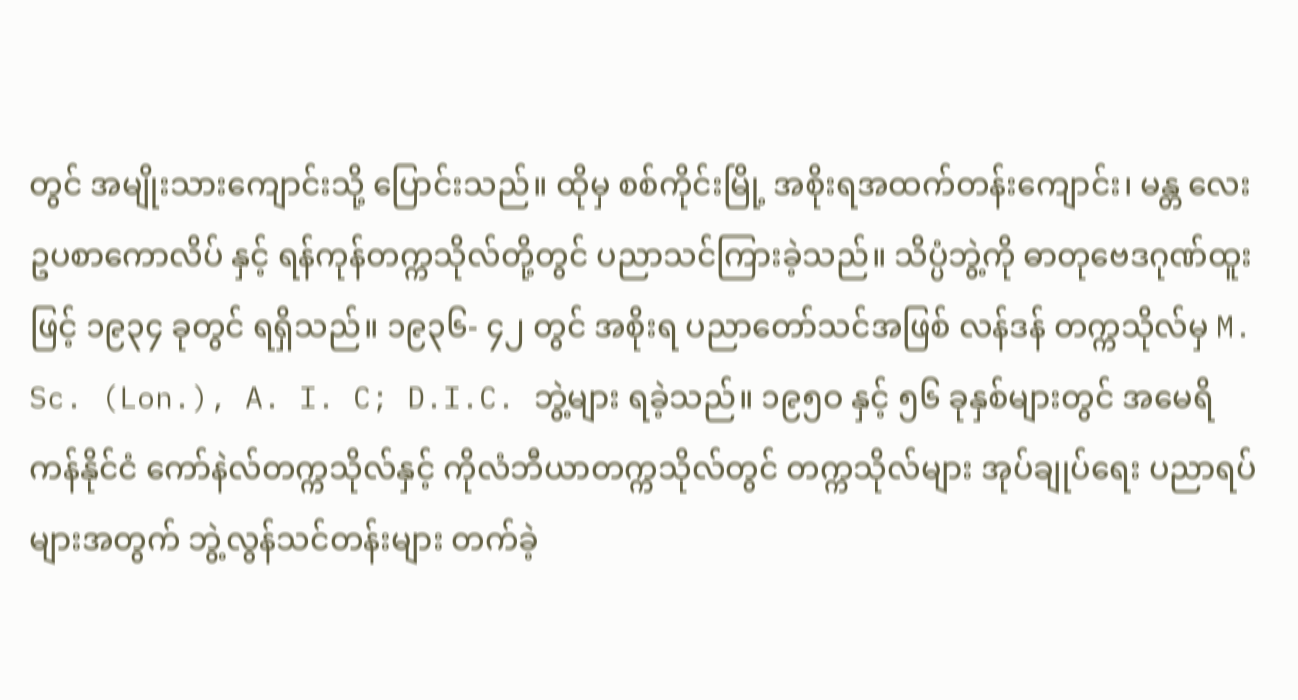တွင် အမျိုးသားကျောင်းသို့ ပြောင်းသည်။ ထိုမှ စစ်ကိုင်းမြို့ အစိုးရအထက်တန်းကျောင်း၊ မန္တ လေး ဥပစာကောလိပ် နှင့် ရန်ကုန်တက္ကသိုလ်တို့တွင် ပညာသင်ကြားခဲ့သည်။ သိပ္ပံဘွဲ့ကို ဓာတုဗေဒဂုဏ်ထူးဖြင့် ၁၉၃၄ ခုတွင် ရရှိသည်။ ၁၉၃၆- ၄၂ တွင် အစိုးရ ပညာတော်သင်အဖြစ် လန်ဒန် တက္ကသိုလ်မှ M. Sc. (Lon.), A. I. C; D.I.C. ဘွဲ့များ ရခဲ့သည်။ ၁၉၅ဝ နှင့် ၅၆ ခုနှစ်များတွင် အမေရိကန်နိုင်ငံ ကော်နဲလ်တက္ကသိုလ်နှင့် ကိုလံဘီယာတက္ကသိုလ်တွင် တက္ကသိုလ်များ အုပ်ချုပ်ရေး ပညာရပ်များအတွက် ဘွဲ့လွန်သင်တန်းများ တက်ခဲ့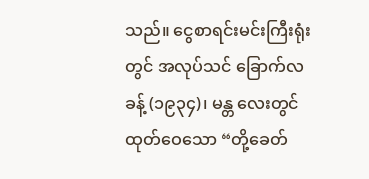သည်။ ငွေစာရင်းမင်းကြီးရုံးတွင် အလုပ်သင် ခြောက်လခန့် (၁၉၃၄)၊ မန္တ လေးတွင် ထုတ်ဝေသော “တို့ခေတ်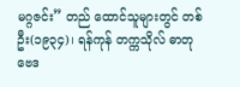မဂ္ဂဇင်း” တည် ထောင်သူများတွင် တစ်ဦး(၁၉၃၄)၊ ရန်ကုန် တက္ကသိုလ် ဓာတုဗေဒ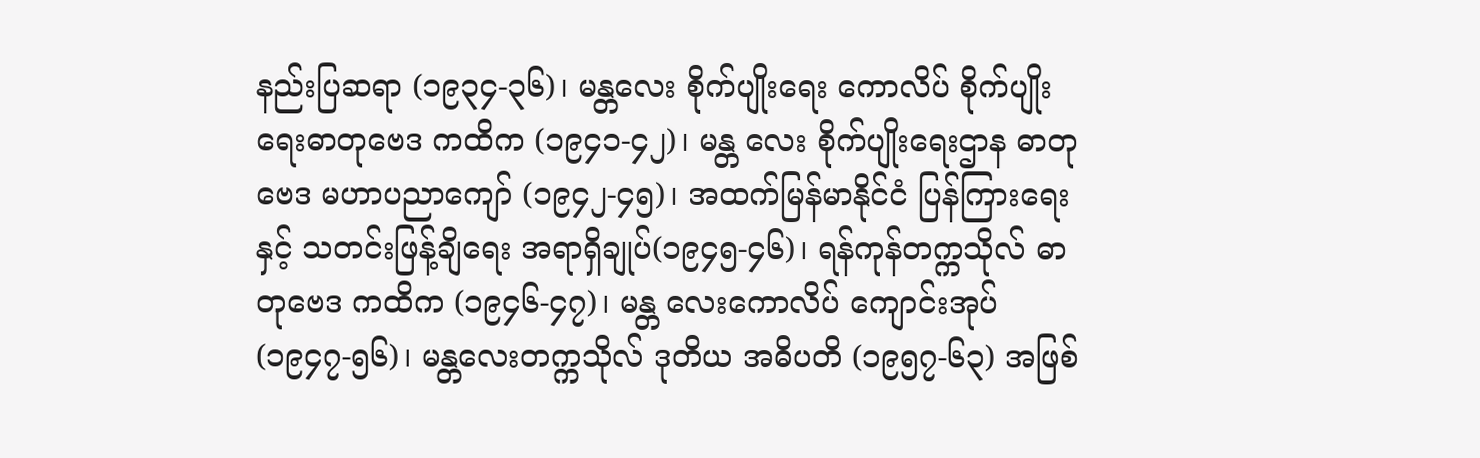နည်းပြဆရာ (၁၉၃၄-၃၆)၊ မန္တလေး စိုက်ပျိုးရေး ကောလိပ် စိုက်ပျိုးရေးဓာတုဗေဒ ကထိက (၁၉၄၁-၄၂)၊ မန္တ လေး စိုက်ပျိုးရေးဌာန ဓာတုဗေဒ မဟာပညာကျော် (၁၉၄၂-၄၅)၊ အထက်မြန်မာနိုင်ငံ ပြန်ကြားရေးနှင့် သတင်းဖြန့်ချိရေး အရာရှိချုပ်(၁၉၄၅-၄၆)၊ ရန်ကုန်တက္ကသိုလ် ဓာတုဗေဒ ကထိက (၁၉၄၆-၄၇)၊ မန္တ လေးကောလိပ် ကျောင်းအုပ် (၁၉၄၇-၅၆)၊ မန္တလေးတက္ကသိုလ် ဒုတိယ အဓိပတိ (၁၉၅၇-၆၃) အဖြစ်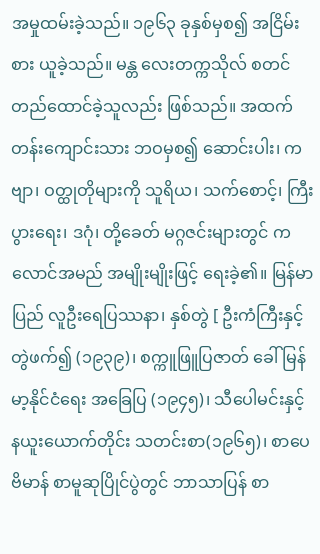အမှုထမ်းခဲ့သည်။ ၁၉၆၃ ခုနှစ်မှစ၍ အငြိမ်းစား ယူခဲ့သည်။ မန္တ လေးတက္ကသိုလ် စတင် တည်ထောင်ခဲ့သူလည်း ဖြစ်သည်။ အထက်တန်းကျောင်းသား ဘဝမှစ၍ ဆောင်းပါး၊ ကဗျာ၊ ဝတ္ထုတိုများကို သူရိယ၊ သက်စောင့်၊ ကြီးပွားရေး၊ ဒဂုံ၊ တို့ခေတ် မဂ္ဂဇင်းများတွင် ကလောင်အမည် အမျိုးမျိုးဖြင့် ရေးခဲ့၏။ မြန်မာပြည် လူဦးရေပြဿနာ၊ နှစ်တွဲ [ ဦးကံကြီးနှင့် တွဲဖက်၍ (၁၉၃၉)၊ စက္ကူဖြူပြဇာတ် ခေါ် မြန်မာ့နိုင်ငံရေး အခြေပြ (၁၉၄၅)၊ သီပေါမင်းနှင့် နယူးယောက်တိုင်း သတင်းစာ(၁၉၆၅)၊ စာပေဗိမာန် စာမူဆုပြိုင်ပွဲတွင် ဘာသာပြန် စာ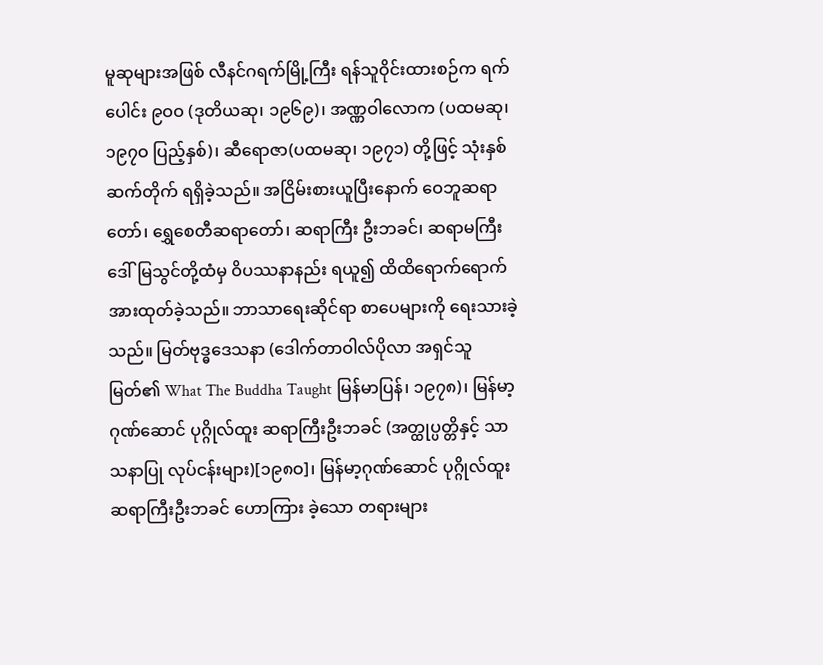မူဆုများအဖြစ် လီနင်ဂရက်မြို့ကြီး ရန်သူဝိုင်းထားစဉ်က ရက်ပေါင်း ၉ဝဝ (ဒုတိယဆု၊ ၁၉၆၉)၊ အဏ္ဏဝါလောက (ပထမဆု၊ ၁၉၇ဝ ပြည့်နှစ်)၊ ဆီရောဇာ(ပထမဆု၊ ၁၉၇၁) တို့ဖြင့် သုံးနှစ်ဆက်တိုက် ရရှိခဲ့သည်။ အငြိမ်းစားယူပြီးနောက် ဝေဘူဆရာတော်၊ ရွှေစေတီဆရာတော်၊ ဆရာကြီး ဦးဘခင်၊ ဆရာမကြီးဒေါ်မြသွင်တို့ထံမှ ဝိပဿနာနည်း ရယူ၍ ထိထိရောက်ရောက် အားထုတ်ခဲ့သည်။ ဘာသာရေးဆိုင်ရာ စာပေများကို ရေးသားခဲ့သည်။ မြတ်ဗုဒ္ဓဒေသနာ (ဒေါက်တာဝါလ်ပိုလာ အရှင်သူမြတ်၏ What The Buddha Taught မြန်မာပြန်၊ ၁၉၇၈)၊ မြန်မာ့ဂုဏ်ဆောင် ပုဂ္ဂိုလ်ထူး ဆရာကြီးဦးဘခင် (အတ္ထုပ္ပတ္တိနှင့် သာသနာပြု လုပ်ငန်းများ)[၁၉၈ဝ]၊ မြန်မာ့ဂုဏ်ဆောင် ပုဂ္ဂိုလ်ထူး ဆရာကြီးဦးဘခင် ဟောကြား ခဲ့သော တရားများ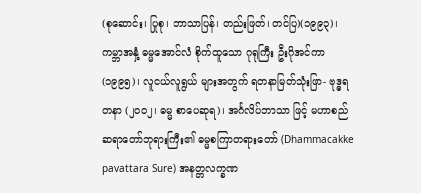(စုဆောင်း၊ ပြုစု၊ ဘာသာပြန်၊ တည်းဖြတ်၊ တင်ပြ)(၁၉၉၃)၊ ကမ္ဘာအနှံ့ ဓမ္မအောင်လံ စိုက်ထူသော ဂုရုကြီး ဦးဂိုအင်ကာ(၁၉၉၅)၊ လူငယ်လူရွယ် များအတွက် ရတနာမြတ်သုံးဖြာ- ဗုဒ္ဓရတနာ (၂ဝဝ၂၊ ဓမ္မ စာပေဆုရ)၊ အင်္ဂလိပ်ဘာသာ ဖြင့် မဟာစည်ဆရာတော်ဘုရားကြီး၏ ဓမ္မစကြာတရားတော် (Dhammacakke pavattara Sure) အနတ္တလက္ခဏ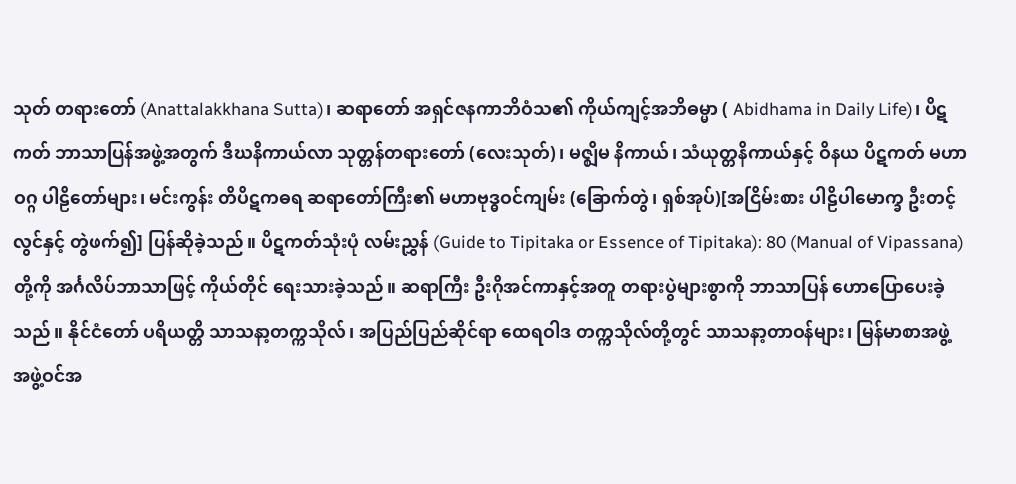သုတ် တရားတော် (Anattalakkhana Sutta)၊ ဆရာတော် အရှင်ဇနကာဘိဝံသ၏ ကိုယ်ကျင့်အဘိဓမ္မာ ( Abidhama in Daily Life)၊ ပိဋကတ် ဘာသာပြန်အဖွဲ့အတွက် ဒီဃနိကာယ်လာ သုတ္တန်တရားတော် (လေးသုတ်)၊ မဇ္ဈိမ နိကာယ်၊ သံယုတ္တနိကာယ်နှင့် ဝိနယ ပိဋကတ် မဟာဝဂ္ဂ ပါဠိတော်များ၊ မင်းကွန်း တိပိဋကဓရ ဆရာတော်ကြီး၏ မဟာဗုဒ္ဓဝင်ကျမ်း (ခြောက်တွဲ၊ ရှစ်အုပ်)[အငြိမ်းစား ပါဠိပါမောက္ခ ဦးတင့်လွင်နှင့် တွဲဖက်၍] ပြန်ဆိုခဲ့သည်။ ပိဋကတ်သုံးပုံ လမ်းညွှန် (Guide to Tipitaka or Essence of Tipitaka): 80 (Manual of Vipassana)တို့ကို အင်္ဂလိပ်ဘာသာဖြင့် ကိုယ်တိုင် ရေးသားခဲ့သည်။ ဆရာကြီး ဦးဂိုအင်ကာနှင့်အတူ တရားပွဲများစွာကို ဘာသာပြန် ဟောပြောပေးခဲ့သည်။ နိုင်ငံတော် ပရိယတ္တိ သာသနာ့တက္ကသိုလ်၊ အပြည်ပြည်ဆိုင်ရာ ထေရဝါဒ တက္ကသိုလ်တို့တွင် သာသနာ့တာဝန်များ၊ မြန်မာစာအဖွဲ့ အဖွဲ့ဝင်အ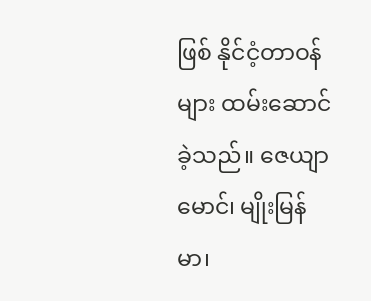ဖြစ် နိုင်ငံ့တာဝန်များ ထမ်းဆောင် ခဲ့သည်။ ဇေယျာမောင်၊ မျိုးမြန်မာ၊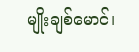မျိုးချစ်မောင်၊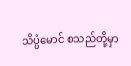သိပ္ပံမောင် စသည်တို့မှာ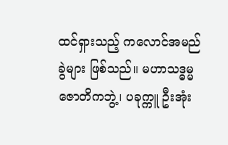ထင်ရှားသည့် ကလောင်အမည်ခွဲများ ဖြစ်သည်။ မဟာသဒ္ဓမ္မ ဇောတိကဘွဲ့၊ ပခုက္ကူ ဦးအုံး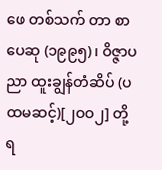ဖေ တစ်သက် တာ စာပေဆု (၁၉၉၅)၊ ဝိဇ္ဇာပညာ ထူးချွန်တံဆိပ် (ပထမဆင့်)[၂ဝဝ၂] တို့ ရ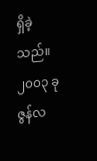ရှိခဲ့သည်။ ၂၀၀၃ ခု ဇွန်လ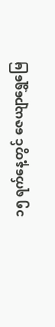၁၅ ရက်နေ့တွင် ဇေယျာရွှေမြေ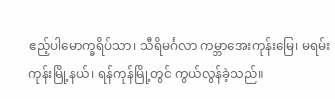ဧည့်ပါမောက္ခရိပ်သာ၊ သီရိမင်္ဂလာ ကမ္ဘာအေးကုန်းမြေ၊ မရမ်းကုန်းမြို့နယ်၊ ရန်ကုန်မြို့တွင် ကွယ်လွန်ခဲ့သည်။